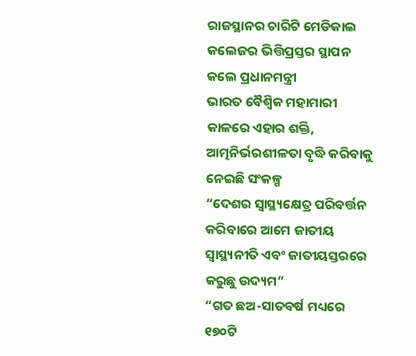ରାଜସ୍ଥାନର ଚାରିଟି ମେଡିକାଲ କଲେଜର ଭିତ୍ତିପ୍ରସ୍ତର ସ୍ଥାପନ କଲେ ପ୍ରଧାନମନ୍ତ୍ରୀ
ଭାରତ ବୈଶ୍ୱିକ ମହାମାରୀ କାଳରେ ଏହାର ଶକ୍ତି, ଆତ୍ମନିର୍ଭରଶୀଳତା ବୃଦ୍ଧି କରିବାକୁ ନେଇଛି ସଂକଳ୍ପ
“ଦେଶର ସ୍ୱାସ୍ଥ୍ୟକ୍ଷେତ୍ର ପରିବର୍ତ୍ତନ କରିବାରେ ଆମେ ଜାତୀୟ ସ୍ୱାସ୍ଥ୍ୟନୀତି ଏବଂ ଜାତୀୟସ୍ତରରେ କରୁଛୁ ଉଦ୍ୟମ”
“ଗତ ଛଅ-ସାତବର୍ଷ ମଧ୍ୟରେ ୧୭୦ଟି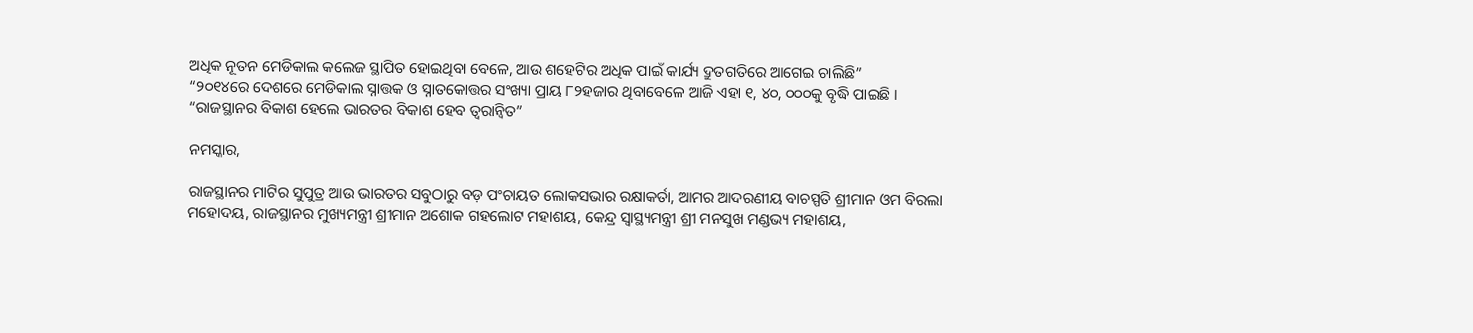ଅଧିକ ନୂତନ ମେଡିକାଲ କଲେଜ ସ୍ଥାପିତ ହୋଇଥିବା ବେଳେ, ଆଉ ଶହେଟିର ଅଧିକ ପାଇଁ କାର୍ଯ୍ୟ ଦ୍ରୁତଗତିରେ ଆଗେଇ ଚାଲିଛି”
“୨୦୧୪ରେ ଦେଶରେ ମେଡିକାଲ ସ୍ନାତ୍ତକ ଓ ସ୍ନାତକୋତ୍ତର ସଂଖ୍ୟା ପ୍ରାୟ ୮୨ହଜାର ଥିବାବେଳେ ଆଜି ଏହା ୧, ୪୦, ୦୦୦କୁ ବୃଦ୍ଧି ପାଇଛି ।
“ରାଜସ୍ଥାନର ବିକାଶ ହେଲେ ଭାରତର ବିକାଶ ହେବ ତ୍ୱରାନ୍ୱିତ”

ନମସ୍କାର,

ରାଜସ୍ଥାନର ମାଟିର ସୁପୁତ୍ର ଆଉ ଭାରତର ସବୁଠାରୁ ବଡ଼ ପଂଚାୟତ ଲୋକସଭାର ରକ୍ଷାକର୍ତା, ଆମର ଆଦରଣୀୟ ବାଚସ୍ପତି ଶ୍ରୀମାନ ଓମ ବିରଲା ମହୋଦୟ, ରାଜସ୍ଥାନର ମୁଖ୍ୟମନ୍ତ୍ରୀ ଶ୍ରୀମାନ ଅଶୋକ ଗହଲୋଟ ମହାଶୟ, କେନ୍ଦ୍ର ସ୍ୱାସ୍ଥ୍ୟମନ୍ତ୍ରୀ ଶ୍ରୀ ମନସୁଖ ମଣ୍ଡଭ୍ୟ ମହାଶୟ,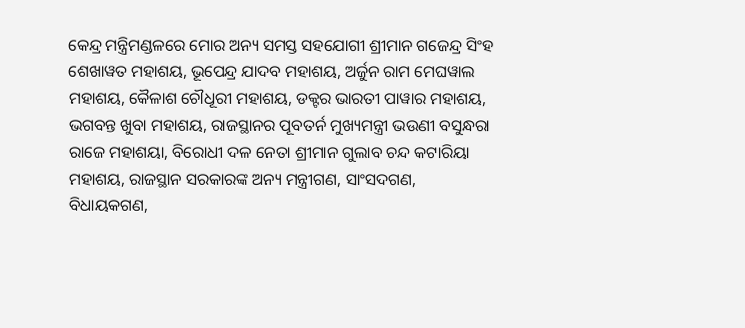କେନ୍ଦ୍ର ମନ୍ତ୍ରିମଣ୍ଡଳରେ ମୋର ଅନ୍ୟ ସମସ୍ତ ସହଯୋଗୀ ଶ୍ରୀମାନ ଗଜେନ୍ଦ୍ର ସିଂହ ଶେଖାୱତ ମହାଶୟ, ଭୂପେନ୍ଦ୍ର ଯାଦବ ମହାଶୟ, ଅର୍ଜୁନ ରାମ ମେଘୱାଲ ମହାଶୟ, କୈଳାଶ ଚୌଧୂରୀ ମହାଶୟ, ଡକ୍ଟର ଭାରତୀ ପାୱାର ମହାଶୟ, ଭଗବନ୍ତ ଖୁବା ମହାଶୟ, ରାଜସ୍ଥାନର ପୂବତର୍ନ ମୁଖ୍ୟମନ୍ତ୍ରୀ ଭଉଣୀ ବସୁନ୍ଧରା ରାଜେ ମହାଶୟା, ବିରୋଧୀ ଦଳ ନେତା ଶ୍ରୀମାନ ଗୁଲାବ ଚନ୍ଦ କଟାରିୟା ମହାଶୟ, ରାଜସ୍ଥାନ ସରକାରଙ୍କ ଅନ୍ୟ ମନ୍ତ୍ରୀଗଣ, ସାଂସଦଗଣ, ବିଧାୟକଗଣ,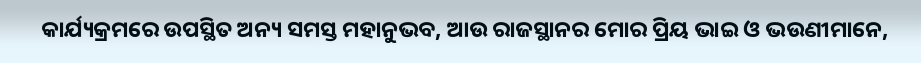କାର୍ଯ୍ୟକ୍ରମରେ ଉପସ୍ଥିତ ଅନ୍ୟ ସମସ୍ତ ମହାନୁଭବ, ଆଉ ରାଜସ୍ଥାନର ମୋର ପ୍ରିୟ ଭାଇ ଓ ଭଉଣୀମାନେ,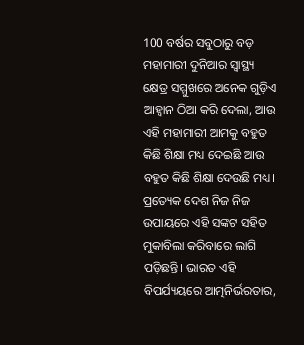100 ବର୍ଷର ସବୁଠାରୁ ବଡ଼ ମହାମାରୀ ଦୁନିଆର ସ୍ୱାସ୍ଥ୍ୟ କ୍ଷେତ୍ର ସମ୍ମୁଖରେ ଅନେକ ଗୁଡ଼ିଏ ଆହ୍ୱାନ ଠିଆ କରି ଦେଲା, ଆଉ ଏହି ମହାମାରୀ ଆମକୁ ବହୁତ କିଛି ଶିକ୍ଷା ମଧ୍ୟ ଦେଇଛି ଆଉ ବହୁତ କିଛି ଶିକ୍ଷା ଦେଉଛି ମଧ୍ୟ। ପ୍ରତ୍ୟେକ ଦେଶ ନିଜ ନିଜ ଉପାୟରେ ଏହି ସଙ୍କଟ ସହିତ ମୁକାବିଲା କରିବାରେ ଲାଗି ପଡ଼ିଛନ୍ତି। ଭାରତ ଏହି ବିପର୍ଯ୍ୟୟରେ ଆତ୍ମନିର୍ଭରତାର,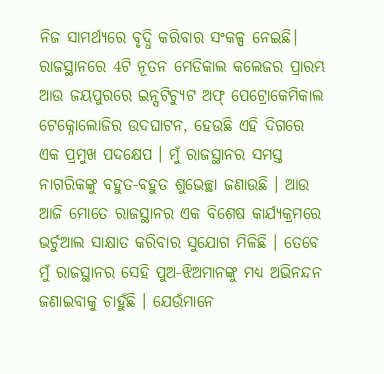ନିଜ ସାମର୍ଥ୍ୟରେ ବୃଦ୍ଧି କରିବାର ସଂକଳ୍ପ ନେଇଛି। ରାଜସ୍ଥାନରେ 4ଟି ନୂତନ ମେଡିକାଲ କଲେଜର ପ୍ରାରମ୍ଭ ଆଉ ଜୟପୁରରେ ଇନ୍ସଟିଚ୍ୟୁଟ ଅଫ୍ ପେଟ୍ରୋକେମିକାଲ ଟେକ୍ନୋଲୋଜିର ଉଦଘାଟନ, ହେଉଛି ଏହି ଦିଗରେ ଏକ ପ୍ରମୁଖ ପଦକ୍ଷେପ । ମୁଁ ରାଜସ୍ଥାନର ସମସ୍ତ ନାଗରିକଙ୍କୁ ବହୁତ-ବହୁତ ଶୁଭେଚ୍ଛା ଜଣାଉଛି । ଆଉ ଆଜି ମୋତେ ରାଜସ୍ଥାନର ଏକ ବିଶେଷ କାର୍ଯ୍ୟକ୍ରମରେ ଭର୍ଚୁଆଲ ସାକ୍ଷାତ କରିବାର ସୁଯୋଗ ମିଳିଛି । ତେବେ ମୁଁ ରାଜସ୍ଥାନର ସେହି ପୁଅ-ଝିଅମାନଙ୍କୁ ମଧ୍ୟ ଅଭିନନ୍ଦନ ଜଣାଇବାକୁ ଚାହୁଁଛି । ଯେଉଁମାନେ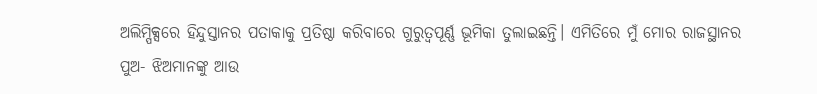ଅଲିମ୍ପିକ୍ସରେ ହିନ୍ଦୁସ୍ତାନର ପତାକାକୁ ପ୍ରତିଷ୍ଠା କରିବାରେ ଗୁରୁତ୍ୱପୂର୍ଣ୍ଣ ଭୂମିକା ତୁଲାଇଛନ୍ତି। ଏମିତିରେ ମୁଁ ମୋର ରାଜସ୍ଥାନର ପୁଅ- ଝିଅମାନଙ୍କୁ ଆଉ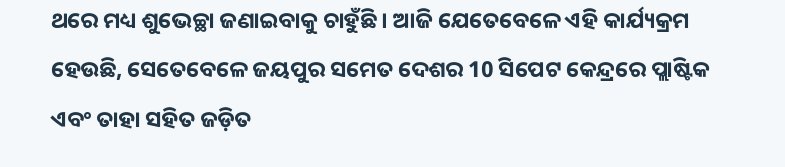ଥରେ ମଧ୍ୟ ଶୁଭେଚ୍ଛା ଜଣାଇବାକୁ ଚାହୁଁଛି । ଆଜି ଯେତେବେଳେ ଏହି କାର୍ଯ୍ୟକ୍ରମ ହେଉଛି, ସେତେବେଳେ ଜୟପୁର ସମେତ ଦେଶର 10 ସିପେଟ କେନ୍ଦ୍ରରେ ପ୍ଲାଷ୍ଟିକ ଏବଂ ତାହା ସହିତ ଜଡ଼ିତ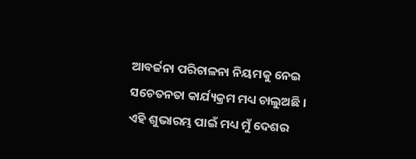ଆବର୍ଜନା ପରିଚାଳନା ନିୟମକୁ ନେଇ ସଚେତନତା କାର୍ଯ୍ୟକ୍ରମ ମଧ୍ୟ ଚାଲୁଅଛି । ଏହି ଶୁଭାରମ୍ଭ ପାଇଁ ମଧ୍ୟ ମୁଁ ଦେଶର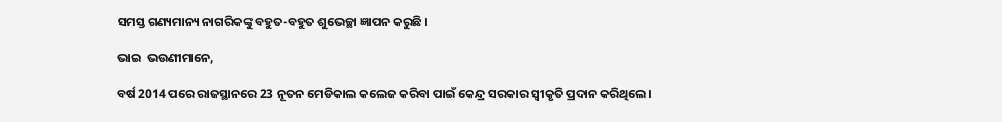ସମସ୍ତ ଗଣ୍ୟମାନ୍ୟ ନାଗରିକଙ୍କୁ ବହୁତ-ବହୁତ ଶୁଭେଚ୍ଛା ଜ୍ଞାପନ କରୁଛି ।

ଭାଇ  ଭଉଣୀମାନେ,

ବର୍ଷ 2014 ପରେ ରାଜସ୍ଥାନରେ 23 ନୂତନ ମେଡିକାଲ କଲେଜ କରିବା ପାଇଁ କେନ୍ଦ୍ର ସରକାର ସ୍ୱୀକୃତି ପ୍ରଦାନ କରିଥିଲେ।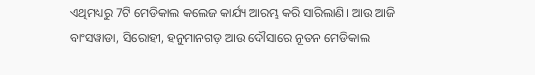ଏଥିମଧ୍ୟରୁ 7ଟି ମେଡିକାଲ କଲେଜ କାର୍ଯ୍ୟ ଆରମ୍ଭ କରି ସାରିଲାଣି। ଆଉ ଆଜି ବାଂସୱାଡା, ସିରୋହୀ, ହନୁମାନଗଡ଼ ଆଉ ଦୌସାରେ ନୂତନ ମେଡିକାଲ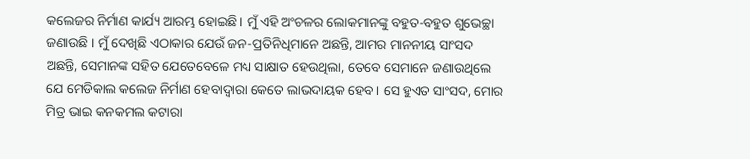କଲେଜର ନିର୍ମାଣ କାର୍ଯ୍ୟ ଆରମ୍ଭ ହୋଇଛି। ମୁଁ ଏହି ଅଂଚଳର ଲୋକମାନଙ୍କୁ ବହୁତ-ବହୁତ ଶୁଭେଚ୍ଛା ଜଣାଉଛି । ମୁଁ ଦେଖିଛି ଏଠାକାର ଯେଉଁ ଜନ-ପ୍ରତିନିଧିମାନେ ଅଛନ୍ତି, ଆମର ମାନନୀୟ ସାଂସଦ ଅଛନ୍ତି, ସେମାନଙ୍କ ସହିତ ଯେତେବେଳେ ମଧ୍ୟ ସାକ୍ଷାତ ହେଉଥିଲା, ତେବେ ସେମାନେ ଜଣାଉଥିଲେ ଯେ ମେଡିକାଲ କଲେଜ ନିର୍ମାଣ ହେବାଦ୍ୱାରା କେତେ ଲାଭଦାୟକ ହେବ। ସେ ହୁଏତ ସାଂସଦ, ମୋର ମିତ୍ର ଭାଇ କନକମଲ କଟାରା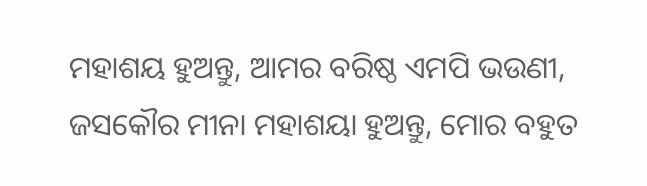ମହାଶୟ ହୁଅନ୍ତୁ, ଆମର ବରିଷ୍ଠ ଏମପି ଭଉଣୀ, ଜସକୌର ମୀନା ମହାଶୟା ହୁଅନ୍ତୁ, ମୋର ବହୁତ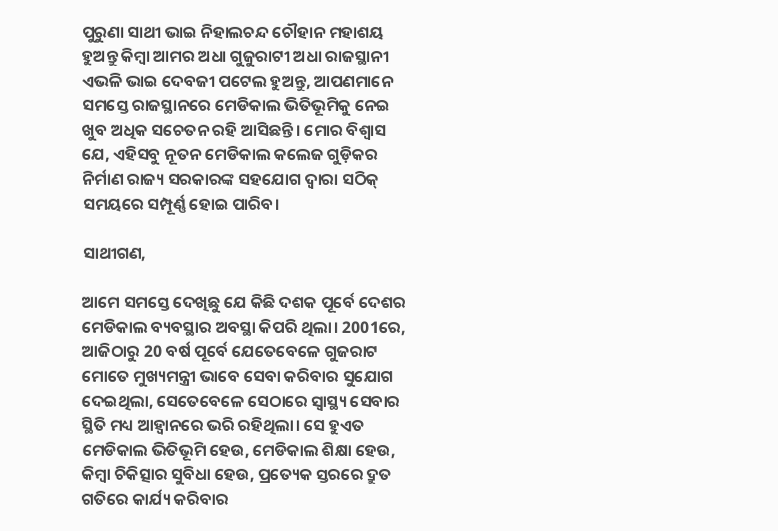ପୁରୁଣା ସାଥୀ ଭାଇ ନିହାଲଚନ୍ଦ ଚୌହାନ ମହାଶୟ ହୁଅନ୍ତୁ କିମ୍ବା ଆମର ଅଧା ଗୁଜୁରାଟୀ ଅଧା ରାଜସ୍ଥାନୀ ଏଭଳି ଭାଇ ଦେବଜୀ ପଟେଲ ହୁଅନ୍ତୁ, ଆପଣମାନେ ସମସ୍ତେ ରାଜସ୍ଥାନରେ ମେଡିକାଲ ଭିତିଭୂମିକୁ ନେଇ ଖୁବ ଅଧିକ ସଚେତନ ରହି ଆସିଛନ୍ତି। ମୋର ବିଶ୍ୱାସ ଯେ, ଏହିସବୁ ନୂତନ ମେଡିକାଲ କଲେଜ ଗୁଡ଼ିକର ନିର୍ମାଣ ରାଜ୍ୟ ସରକାରଙ୍କ ସହଯୋଗ ଦ୍ୱାରା ସଠିକ୍ ସମୟରେ ସମ୍ପୂର୍ଣ୍ଣ ହୋଇ ପାରିବ।

ସାଥୀଗଣ,

ଆମେ ସମସ୍ତେ ଦେଖିଛୁ ଯେ କିଛି ଦଶକ ପୂର୍ବେ ଦେଶର ମେଡିକାଲ ବ୍ୟବସ୍ଥାର ଅବସ୍ଥା କିପରି ଥିଲା। 2001ରେ, ଆଜିଠାରୁ 20 ବର୍ଷ ପୂର୍ବେ ଯେତେବେଳେ ଗୁଜରାଟ ମୋତେ ମୁଖ୍ୟମନ୍ତ୍ରୀ ଭାବେ ସେବା କରିବାର ସୁଯୋଗ ଦେଇଥିଲା, ସେତେବେଳେ ସେଠାରେ ସ୍ୱାସ୍ଥ୍ୟ ସେବାର ସ୍ଥିତି ମଧ୍ୟ ଆହ୍ୱାନରେ ଭରି ରହିଥିଲା। ସେ ହୁଏତ ମେଡିକାଲ ଭିତିଭୂମି ହେଉ, ମେଡିକାଲ ଶିକ୍ଷା ହେଉ, କିମ୍ବା ଚିକିତ୍ସାର ସୁବିଧା ହେଉ, ପ୍ରତ୍ୟେକ ସ୍ତରରେ ଦ୍ରୁତ ଗତିରେ କାର୍ଯ୍ୟ କରିବାର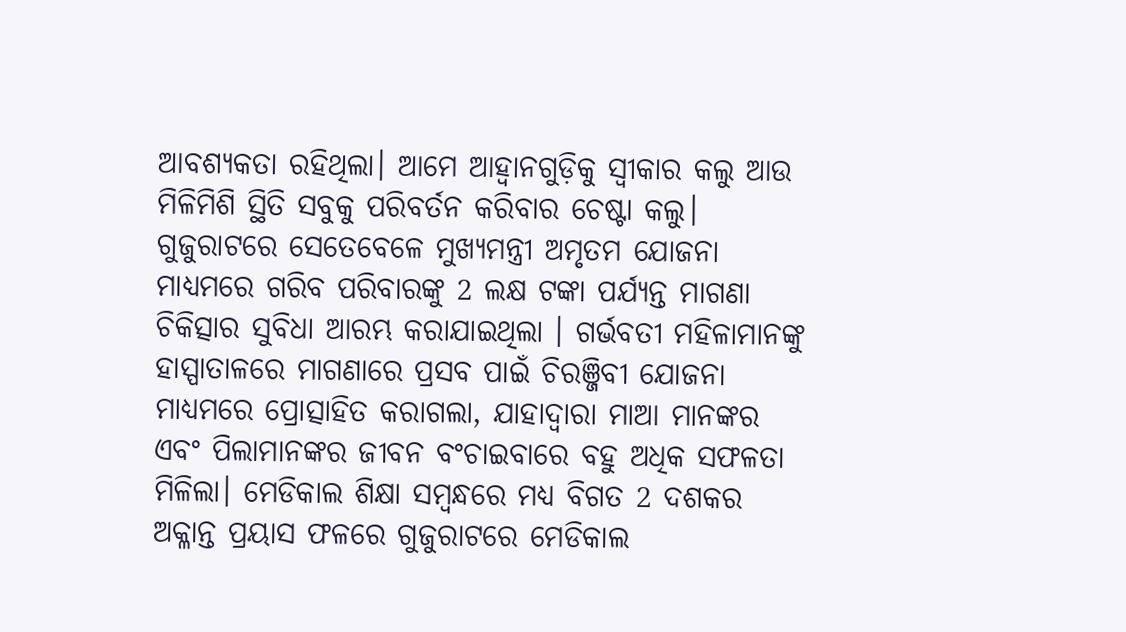ଆବଶ୍ୟକତା ରହିଥିଲା। ଆମେ ଆହ୍ୱାନଗୁଡ଼ିକୁ ସ୍ୱୀକାର କଲୁ ଆଉ ମିଳିମିଶି ସ୍ଥିତି ସବୁକୁ ପରିବର୍ତନ କରିବାର ଚେଷ୍ଟା କଲୁ। ଗୁଜୁରାଟରେ ସେତେବେଳେ ମୁଖ୍ୟମନ୍ତ୍ରୀ ଅମୃତମ ଯୋଜନା ମାଧ୍ୟମରେ ଗରିବ ପରିବାରଙ୍କୁ 2 ଲକ୍ଷ ଟଙ୍କା ପର୍ଯ୍ୟନ୍ତ ମାଗଣା ଚିକିତ୍ସାର ସୁବିଧା ଆରମ୍ଭ କରାଯାଇଥିଲା । ଗର୍ଭବତୀ ମହିଳାମାନଙ୍କୁ ହାସ୍ପାତାଳରେ ମାଗଣାରେ ପ୍ରସବ ପାଇଁ ଚିରଞ୍ଜିବୀ ଯୋଜନା ମାଧ୍ୟମରେ ପ୍ରୋତ୍ସାହିତ କରାଗଲା, ଯାହାଦ୍ୱାରା ମାଆ ମାନଙ୍କର ଏବଂ ପିଲାମାନଙ୍କର ଜୀବନ ବଂଚାଇବାରେ ବହୁ ଅଧିକ ସଫଳତା ମିଳିଲା। ମେଡିକାଲ ଶିକ୍ଷା ସମ୍ବନ୍ଧରେ ମଧ୍ୟ ବିଗତ 2 ଦଶକର ଅକ୍ଳାନ୍ତ ପ୍ରୟାସ ଫଳରେ ଗୁଜୁରାଟରେ ମେଡିକାଲ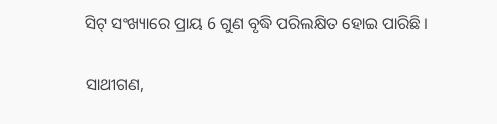ସିଟ୍ ସଂଖ୍ୟାରେ ପ୍ରାୟ 6 ଗୁଣ ବୃଦ୍ଧି ପରିଲକ୍ଷିତ ହୋଇ ପାରିଛି ।

ସାଥୀଗଣ,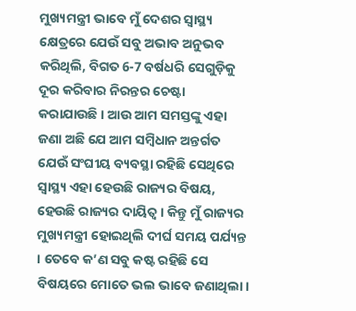ମୁଖ୍ୟମନ୍ତ୍ରୀ ଭାବେ ମୁଁ ଦେଶର ସ୍ୱାସ୍ଥ୍ୟ କ୍ଷେତ୍ରରେ ଯେଉଁ ସବୁ ଅଭାବ ଅନୁଭବ କରିଥିଲି, ବିଗତ 6-7 ବର୍ଷଧରି ସେଗୁଡ଼ିକୁ ଦୂର କରିବାର ନିରନ୍ତର ଚେଷ୍ଟା କରାଯାଉଛି। ଆଉ ଆମ ସମସ୍ତଙ୍କୁ ଏହା ଜଣା ଅଛି ଯେ ଆମ ସମ୍ବିଧାନ ଅନ୍ତର୍ଗତ ଯେଉଁ ସଂଘୀୟ ବ୍ୟବସ୍ଥା ରହିଛି ସେଥିରେ ସ୍ୱାସ୍ଥ୍ୟ ଏହା ହେଉଛି ରାଜ୍ୟର ବିଷୟ, ହେଉଛି ରାଜ୍ୟର ଦାୟିତ୍ୱ। କିନ୍ତୁ ମୁଁ ରାଜ୍ୟର ମୁଖ୍ୟମନ୍ତ୍ରୀ ହୋଇଥିଲି ଦୀର୍ଘ ସମୟ ପର୍ଯ୍ୟନ୍ତ । ତେବେ କ’ଣ ସବୁ କଷ୍ଟ ରହିଛି ସେ ବିଷୟରେ ମୋତେ ଭଲ ଭାବେ ଜଣାଥିଲା।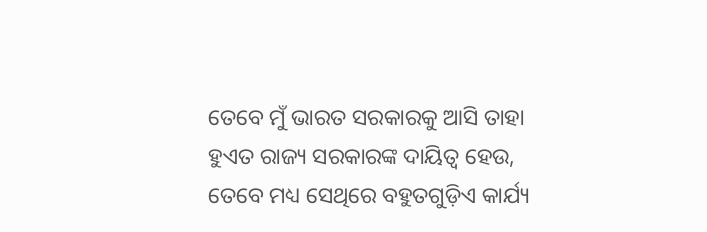ତେବେ ମୁଁ ଭାରତ ସରକାରକୁ ଆସି ତାହା ହୁଏତ ରାଜ୍ୟ ସରକାରଙ୍କ ଦାୟିତ୍ୱ ହେଉ, ତେବେ ମଧ୍ୟ ସେଥିରେ ବହୁତଗୁଡ଼ିଏ କାର୍ଯ୍ୟ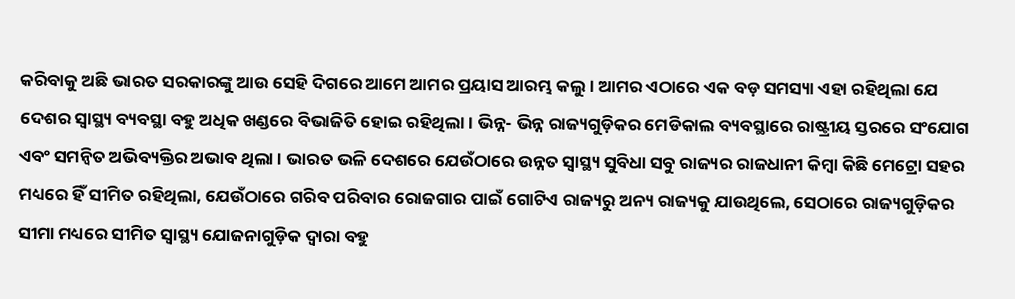କରିବାକୁ ଅଛି ଭାରତ ସରକାରଙ୍କୁ ଆଉ ସେହି ଦିଗରେ ଆମେ ଆମର ପ୍ରୟାସ ଆରମ୍ଭ କଲୁ। ଆମର ଏଠାରେ ଏକ ବଡ଼ ସମସ୍ୟା ଏହା ରହିଥିଲା ଯେ ଦେଶର ସ୍ୱାସ୍ଥ୍ୟ ବ୍ୟବସ୍ଥା ବହୁ ଅଧିକ ଖଣ୍ଡରେ ବିଭାଜିତି ହୋଇ ରହିଥିଲା। ଭିନ୍ନ- ଭିନ୍ନ ରାଜ୍ୟଗୁଡ଼ିକର ମେଡିକାଲ ବ୍ୟବସ୍ଥାରେ ରାଷ୍ଟ୍ରୀୟ ସ୍ତରରେ ସଂଯୋଗ ଏବଂ ସମନ୍ୱିତ ଅଭିବ୍ୟକ୍ତିର ଅଭାବ ଥିଲା । ଭାରତ ଭଳି ଦେଶରେ ଯେଉଁଠାରେ ଉନ୍ନତ ସ୍ୱାସ୍ଥ୍ୟ ସୁବିଧା ସବୁ ରାଜ୍ୟର ରାଜଧାନୀ କିମ୍ବା କିଛି ମେଟ୍ରୋ ସହର ମଧ୍ୟରେ ହିଁ ସୀମିତ ରହିଥିଲା, ଯେଉଁଠାରେ ଗରିବ ପରିବାର ରୋଜଗାର ପାଇଁ ଗୋଟିଏ ରାଜ୍ୟରୁ ଅନ୍ୟ ରାଜ୍ୟକୁ ଯାଉଥିଲେ, ସେଠାରେ ରାଜ୍ୟଗୁଡ଼ିକର ସୀମା ମଧ୍ୟରେ ସୀମିତ ସ୍ୱାସ୍ଥ୍ୟ ଯୋଜନାଗୁଡ଼ିକ ଦ୍ୱାରା ବହୁ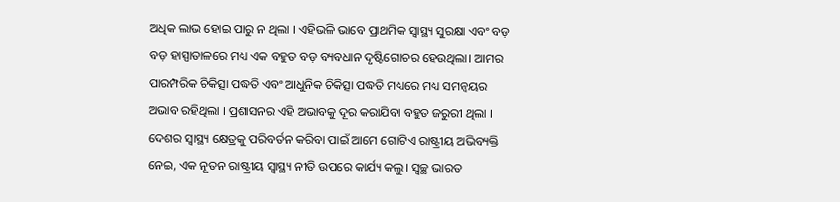ଅଧିକ ଲାଭ ହୋଇ ପାରୁ ନ ଥିଲା । ଏହିଭଳି ଭାବେ ପ୍ରାଥମିକ ସ୍ୱାସ୍ଥ୍ୟ ସୁରକ୍ଷା ଏବଂ ବଡ଼ ବଡ଼ ହାସ୍ପାତାଳରେ ମଧ୍ୟ ଏକ ବହୁତ ବଡ଼ ବ୍ୟବଧାନ ଦୃଷ୍ଟିଗୋଚର ହେଉଥିଲା। ଆମର ପାରମ୍ପରିକ ଚିକିତ୍ସା ପଦ୍ଧତି ଏବଂ ଆଧୁନିକ ଚିକିତ୍ସା ପଦ୍ଧତି ମଧ୍ୟରେ ମଧ୍ୟ ସମନ୍ୱୟର ଅଭାବ ରହିଥିଲା । ପ୍ରଶାସନର ଏହି ଅଭାବକୁ ଦୂର କରାଯିବା ବହୁତ ଜରୁରୀ ଥିଲା । ଦେଶର ସ୍ୱାସ୍ଥ୍ୟ କ୍ଷେତ୍ରକୁ ପରିବର୍ତନ କରିବା ପାଇଁ ଆମେ ଗୋଟିଏ ରାଷ୍ଟ୍ରୀୟ ଅଭିବ୍ୟକ୍ତି ନେଇ, ଏକ ନୂତନ ରାଷ୍ଟ୍ରୀୟ ସ୍ୱାସ୍ଥ୍ୟ ନୀତି ଉପରେ କାର୍ଯ୍ୟ କଲୁ। ସ୍ୱଚ୍ଛ ଭାରତ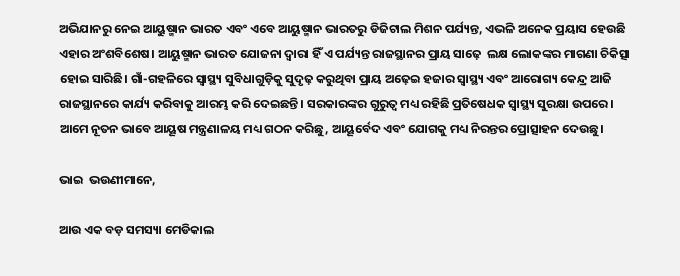ଅଭିଯାନରୁ ନେଇ ଆୟୁଷ୍ମାନ ଭାରତ ଏବଂ ଏବେ ଆୟୁଷ୍ମାନ ଭାରତରୁ ଡିଜିଟାଲ ମିଶନ ପର୍ଯ୍ୟନ୍ତ, ଏଭଳି ଅନେକ ପ୍ରୟାସ ହେଉଛି ଏହାର ଅଂଶବିଶେଷ। ଆୟୁଷ୍ମାନ ଭାରତ ଯୋଜନା ଦ୍ୱାରା ହିଁ ଏ ପର୍ଯ୍ୟନ୍ତ ରାଜସ୍ଥାନର ପ୍ରାୟ ସାଢ଼େ  ଲକ୍ଷ ଲୋକଙ୍କର ମାଗଣା ଚିକିତ୍ସା ହୋଇ ସାରିଛି। ଗାଁ-ଗହଳିରେ ସ୍ୱାସ୍ଥ୍ୟ ସୁବିଧାଗୁଡ଼ିକୁ ସୁଦୃଢ଼ କରୁଥିବା ପ୍ରାୟ ଅଢ଼େଇ ହଜାର ସ୍ୱାସ୍ଥ୍ୟ ଏବଂ ଆରୋଗ୍ୟ କେନ୍ଦ୍ର ଆଜି ରାଜସ୍ଥାନରେ କାର୍ଯ୍ୟ କରିବାକୁ ଆରମ୍ଭ କରି ଦେଇଛନ୍ତି। ସରକାରଙ୍କର ଗୁରୁତ୍ୱ ମଧ୍ୟ ରହିଛି ପ୍ରତିଷେଧକ ସ୍ୱାସ୍ଥ୍ୟ ସୁରକ୍ଷା ଉପରେ। ଆମେ ନୂତନ ଭାବେ ଆୟୂଷ ମନ୍ତ୍ରଣାଳୟ ମଧ୍ୟ ଗଠନ କରିଛୁ, ଆୟୂର୍ବେଦ ଏବଂ ଯୋଗକୁ ମଧ୍ୟ ନିରନ୍ତର ପ୍ରୋତ୍ସାହନ ଦେଉଛୁ।

ଭାଇ  ଭଉଣୀମାନେ,

ଆଉ ଏକ ବଡ଼ ସମସ୍ୟା ମେଡିକାଲ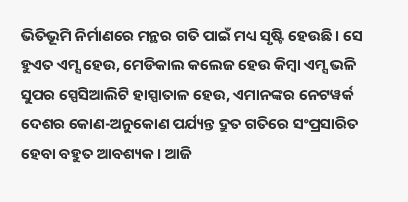ଭିତିଭୂମି ନିର୍ମାଣରେ ମନ୍ଥର ଗତି ପାଇଁ ମଧ୍ୟ ସୃଷ୍ଟି ହେଉଛି। ସେ ହୁଏତ ଏମ୍ସ ହେଉ, ମେଡିକାଲ କଲେଜ ହେଉ କିମ୍ବା ଏମ୍ସ ଭଳି ସୁପର ସ୍ପେସିଆଲିଟି ହାସ୍ପାତାଳ ହେଉ, ଏମାନଙ୍କର ନେଟୱର୍କ ଦେଶର କୋଣ-ଅନୁକୋଣ ପର୍ଯ୍ୟନ୍ତ ଦ୍ରୁତ ଗତିରେ ସଂପ୍ରସାରିତ ହେବା ବହୁତ ଆବଶ୍ୟକ। ଆଜି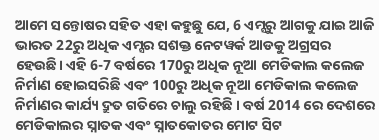ଆମେ ସନ୍ତୋଷର ସହିତ ଏହା କହୁଛୁ ଯେ, 6 ଏମ୍ସରୁ ଆଗକୁ ଯାଇ ଆଜି ଭାରତ 22ରୁ ଅଧିକ ଏମ୍ସର ସଶକ୍ତ ନେଟୱର୍କ ଆଡକୁ ଅଗ୍ରସର ହେଉଛି। ଏହି 6-7 ବର୍ଷରେ 170ରୁ ଅଧିକ ନୂଆ ମେଡିକାଲ କଲେଜ ନିର୍ମାଣ ହୋଇସରିଛି ଏବଂ 100ରୁ ଅଧିକ ନୂଆ ମେଡିକାଲ କଲେଜ ନିର୍ମାଣର କାର୍ଯ୍ୟ ଦ୍ରୁତ ଗତିରେ ଚାଲୁ ରହିଛି । ବର୍ଷ 2014 ରେ ଦେଶରେ ମେଡିକାଲର ସ୍ନାତକ ଏବଂ ସ୍ନାତକୋତର ମୋଟ ସିଟ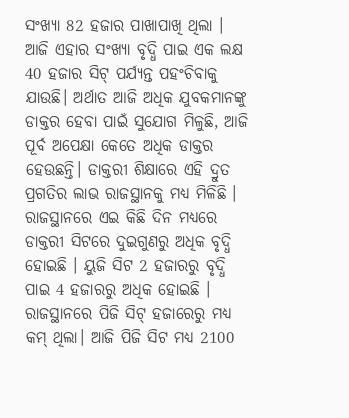ସଂଖ୍ୟା 82 ହଜାର ପାଖାପାଖି ଥିଲା । ଆଜି ଏହାର ସଂଖ୍ୟା ବୃଦ୍ଧି ପାଇ ଏକ ଲକ୍ଷ 40 ହଜାର ସିଟ୍ ପର୍ଯ୍ୟନ୍ତ ପହଂଚିବାକୁ ଯାଉଛି। ଅର୍ଥାତ ଆଜି ଅଧିକ ଯୁବକମାନଙ୍କୁ ଡାକ୍ତର ହେବା ପାଇଁ ସୁଯୋଗ ମିଳୁଛି, ଆଜି ପୂର୍ବ ଅପେକ୍ଷା କେତେ ଅଧିକ ଡାକ୍ତର ହେଉଛନ୍ତି। ଡାକ୍ତରୀ ଶିକ୍ଷାରେ ଏହି ଦ୍ରୁତ ପ୍ରଗତିର ଲାଭ ରାଜସ୍ଥାନକୁ ମଧ୍ୟ ମିଳିଛି । ରାଜସ୍ଥାନରେ ଏଇ କିଛି ଦିନ ମଧ୍ୟରେ ଡାକ୍ତରୀ ସିଟରେ ଦୁଇଗୁଣରୁ ଅଧିକ ବୃଦ୍ଧି ହୋଇଛି । ୟୁଜି ସିଟ 2 ହଜାରରୁ ବୃଦ୍ଧି ପାଇ 4 ହଜାରରୁ ଅଧିକ ହୋଇଛି । ରାଜସ୍ଥାନରେ ପିଜି ସିଟ୍ ହଜାରେରୁ ମଧ୍ୟ କମ୍ ଥିଲା। ଆଜି ପିଜି ସିଟ ମଧ୍ୟ 2100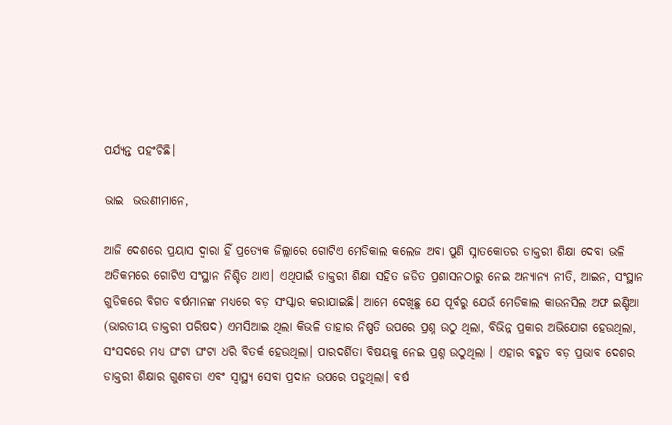ପର୍ଯ୍ୟନ୍ତ ପହଂଚିଛି।

ଭାଇ  ଭଉଣୀମାନେ,

ଆଜି ଦେଶରେ ପ୍ରୟାସ ଦ୍ୱାରା ହିଁ ପ୍ରତ୍ୟେକ ଜିଲ୍ଲାରେ ଗୋଟିଏ ମେଡିକାଲ କଲେଜ ଅବା ପୁଣି ସ୍ନାତକୋତର ଡାକ୍ତରୀ ଶିକ୍ଷା ଦେବା ଭଳି ଅତିକମରେ ଗୋଟିଏ ସଂସ୍ଥାନ ନିଶ୍ଚିତ ଥାଏ। ଏଥିପାଇଁ ଡାକ୍ତରୀ ଶିକ୍ଷା ସହିତ ଜଡିତ ପ୍ରଶାସନଠାରୁ ନେଇ ଅନ୍ୟାନ୍ୟ ନୀତି, ଆଇନ, ସଂସ୍ଥାନ ଗୁଡିକରେ ବିଗତ ବର୍ଷମାନଙ୍କ ମଧ୍ୟରେ ବଡ଼ ସଂସ୍କାର କରାଯାଇଛି। ଆମେ ଦେଖିଛୁ ଯେ ପୂର୍ବରୁ ଯେଉଁ ମେଡିକାଲ କାଉନସିଲ ଅଫ ଇଣ୍ଡିଆ (ଭାରତୀୟ ଡାକ୍ତରୀ ପରିଷଦ) ଏମସିଆଇ ଥିଲା କିଭଳି ତାହାର ନିଷ୍ପତି ଉପରେ ପ୍ରଶ୍ନ ଉଠୁ ଥିଲା, ବିଭିନ୍ନ ପ୍ରକାର ଅଭିଯୋଗ ହେଉଥିଲା, ସଂସଦରେ ମଧ୍ୟ ଘଂଟା ଘଂଟା ଧରି ବିତର୍କ ହେଉଥିଲା। ପାରଦର୍ଶିତା ବିଷୟକୁ ନେଇ ପ୍ରଶ୍ନ ଉଠୁଥିଲା । ଏହାର ବହୁତ ବଡ଼ ପ୍ରଭାବ ଦେଶର ଡାକ୍ତରୀ ଶିକ୍ଷାର ଗୁଣବତା ଏବଂ ସ୍ୱାସ୍ଥ୍ୟ ସେବା ପ୍ରଦାନ ଉପରେ ପଡୁଥିଲା। ବର୍ଷ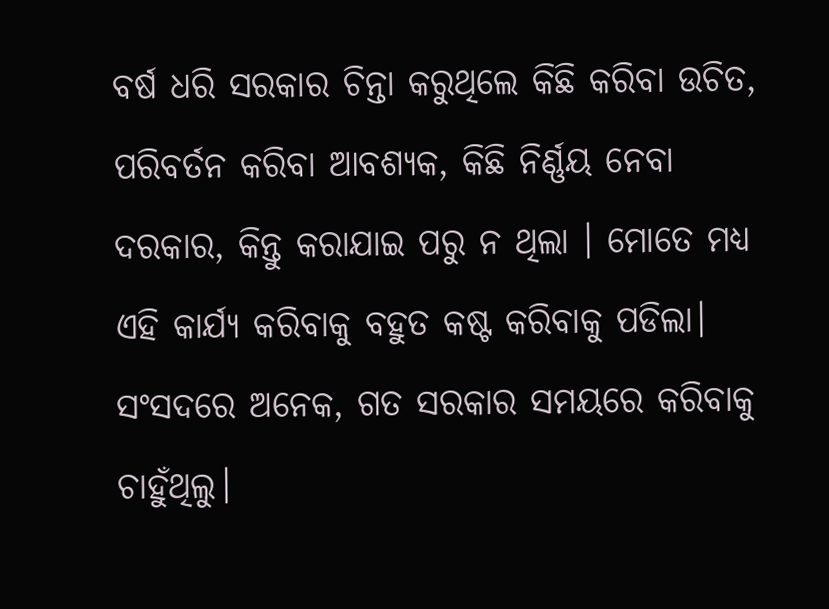ବର୍ଷ ଧରି ସରକାର ଚିନ୍ତା କରୁଥିଲେ କିଛି କରିବା ଉଚିତ, ପରିବର୍ତନ କରିବା ଆବଶ୍ୟକ, କିଛି ନିର୍ଣ୍ଣୟ ନେବା ଦରକାର, କିନ୍ତୁ କରାଯାଇ ପରୁ ନ ଥିଲା । ମୋତେ ମଧ୍ୟ ଏହି କାର୍ଯ୍ୟ କରିବାକୁ ବହୁତ କଷ୍ଟ କରିବାକୁ ପଡିଲା। ସଂସଦରେ ଅନେକ, ଗତ ସରକାର ସମୟରେ କରିବାକୁ ଚାହୁଁଥିଲୁ।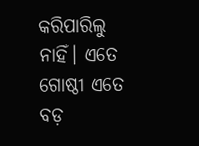କରିପାରିଲୁ ନାହିଁ। ଏତେ ଗୋଷ୍ଠୀ ଏତେ ବଡ଼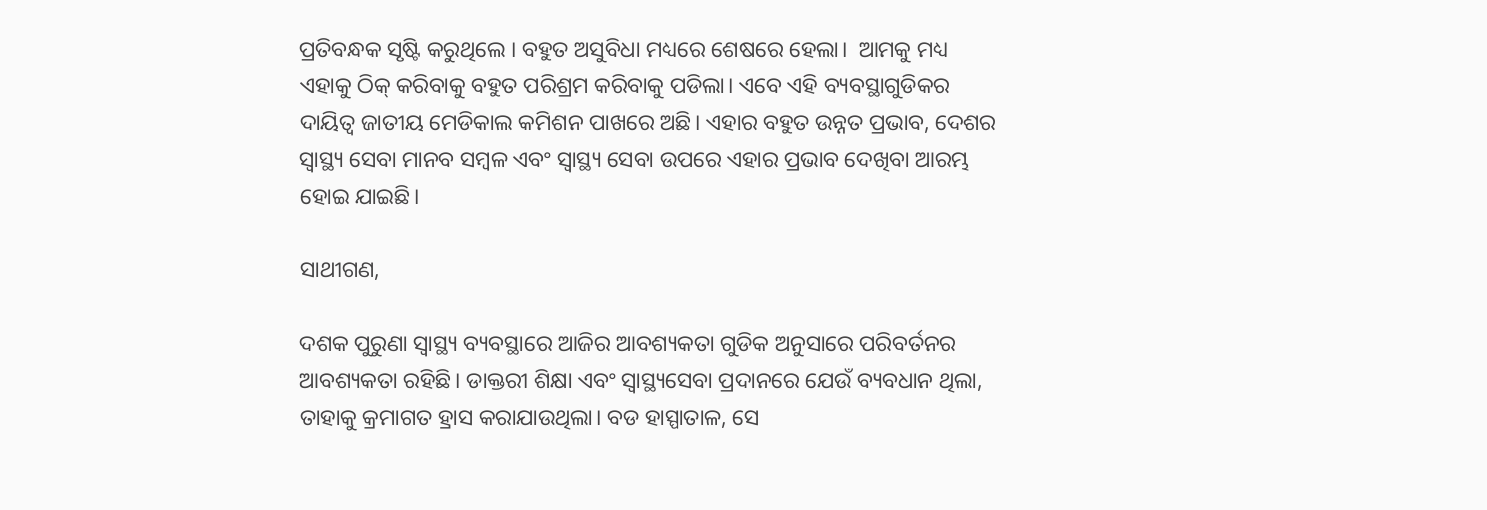ପ୍ରତିବନ୍ଧକ ସୃଷ୍ଟି କରୁଥିଲେ । ବହୁତ ଅସୁବିଧା ମଧ୍ୟରେ ଶେଷରେ ହେଲା।  ଆମକୁ ମଧ୍ୟ ଏହାକୁ ଠିକ୍ କରିବାକୁ ବହୁତ ପରିଶ୍ରମ କରିବାକୁ ପଡିଲା। ଏବେ ଏହି ବ୍ୟବସ୍ଥାଗୁଡିକର ଦାୟିତ୍ୱ ଜାତୀୟ ମେଡିକାଲ କମିଶନ ପାଖରେ ଅଛି। ଏହାର ବହୁତ ଉନ୍ନତ ପ୍ରଭାବ, ଦେଶର ସ୍ୱାସ୍ଥ୍ୟ ସେବା ମାନବ ସମ୍ବଳ ଏବଂ ସ୍ୱାସ୍ଥ୍ୟ ସେବା ଉପରେ ଏହାର ପ୍ରଭାବ ଦେଖିବା ଆରମ୍ଭ ହୋଇ ଯାଇଛି।

ସାଥୀଗଣ,

ଦଶକ ପୁରୁଣା ସ୍ୱାସ୍ଥ୍ୟ ବ୍ୟବସ୍ଥାରେ ଆଜିର ଆବଶ୍ୟକତା ଗୁଡିକ ଅନୁସାରେ ପରିବର୍ତନର ଆବଶ୍ୟକତା ରହିଛି। ଡାକ୍ତରୀ ଶିକ୍ଷା ଏବଂ ସ୍ୱାସ୍ଥ୍ୟସେବା ପ୍ରଦାନରେ ଯେଉଁ ବ୍ୟବଧାନ ଥିଲା, ତାହାକୁ କ୍ରମାଗତ ହ୍ରାସ କରାଯାଉଥିଲା। ବଡ ହାସ୍ପାତାଳ, ସେ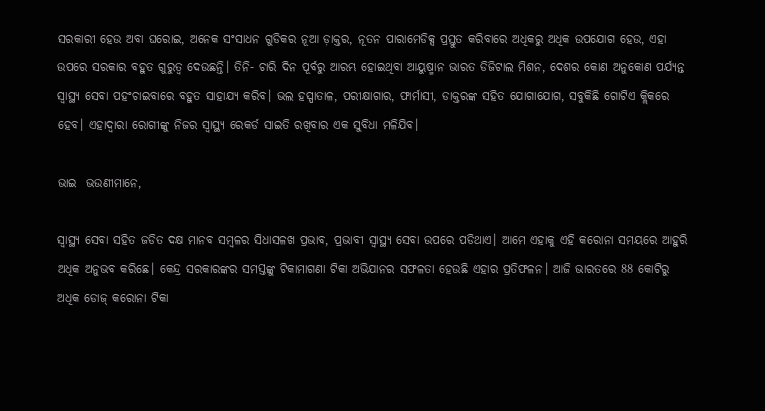ସରକାରୀ ହେଉ ଅବା ଘରୋଇ, ଅନେକ ସଂସାଧନ ଗୁଡିକର ନୂଆ ଡ଼ାକ୍ତର, ନୂତନ ପାରାମେଡିକ୍ସ ପ୍ରସ୍ତୁତ କରିବାରେ ଅଧିକରୁ ଅଧିକ ଉପଯୋଗ ହେଉ, ଏହା ଉପରେ ସରକାର ବହୁତ ଗୁରୁତ୍ୱ ଦେଉଛନ୍ତି। ତିନି- ଚାରି ଦିନ ପୂର୍ବରୁ ଆରମ୍ଭ ହୋଇଥିବା ଆୟୁଷ୍ମାନ ଭାରତ ଡିଜିଟାଲ ମିଶନ, ଦେଶର କୋଣ ଅନୁକୋଣ ପର୍ଯ୍ୟନ୍ତ ସ୍ୱାସ୍ଥ୍ୟ ସେବା ପହଂଚାଇବାରେ ବହୁତ ସାହାଯ୍ୟ କରିବ। ଭଲ ହସ୍ପାତାଳ, ପରୀକ୍ଷାଗାର, ଫାର୍ମାସୀ, ଡାକ୍ତରଙ୍କ ସହିତ ଯୋଗାଯୋଗ, ସବୁକିଛି ଗୋଟିଏ କ୍ଲିକରେ ହେବ। ଏହାଦ୍ୱାରା ରୋଗୀଙ୍କୁ ନିଜର ସ୍ୱାସ୍ଥ୍ୟ ରେକର୍ଡ ସାଇତି ରଖିବାର ଏକ ସୁବିଧା ମଳିଯିବ।

ଭାଇ  ଭଉଣୀମାନେ,

ସ୍ୱାସ୍ଥ୍ୟ ସେବା ସହିତ ଜଡିତ ଦକ୍ଷ ମାନବ ସମ୍ବଳର ସିଧାସଳଖ ପ୍ରଭାବ, ପ୍ରଭାବୀ ସ୍ୱାସ୍ଥ୍ୟ ସେବା ଉପରେ ପଡିଥାଏ। ଆମେ ଏହାକୁ ଏହି କରୋନା ସମୟରେ ଆହୁରି ଅଧିକ ଅନୁଭବ କରିଛେ। କେନ୍ଦ୍ର ସରକାରଙ୍କର ସମସ୍ତଙ୍କୁ ଟିକାମାଗଣା ଟିକା ଅଭିଯାନର ସଫଳତା ହେଉଛି ଏହାର ପ୍ରତିଫଳନ। ଆଜି ଭାରତରେ 88 କୋଟିରୁ ଅଧିକ ଡୋଜ୍ କରୋନା ଟିକା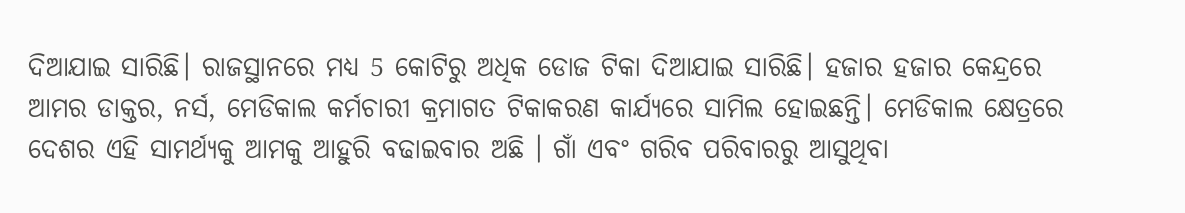ଦିଆଯାଇ ସାରିଛି। ରାଜସ୍ଥାନରେ ମଧ୍ୟ 5 କୋଟିରୁ ଅଧିକ ଡୋଜ ଟିକା ଦିଆଯାଇ ସାରିଛି। ହଜାର ହଜାର କେନ୍ଦ୍ରରେ ଆମର ଡାକ୍ତର, ନର୍ସ, ମେଡିକାଲ କର୍ମଚାରୀ କ୍ରମାଗତ ଟିକାକରଣ କାର୍ଯ୍ୟରେ ସାମିଲ ହୋଇଛନ୍ତି। ମେଡିକାଲ କ୍ଷେତ୍ରରେ ଦେଶର ଏହି ସାମର୍ଥ୍ୟକୁ ଆମକୁ ଆହୁରି ବଢାଇବାର ଅଛି । ଗାଁ ଏବଂ ଗରିବ ପରିବାରରୁ ଆସୁଥିବା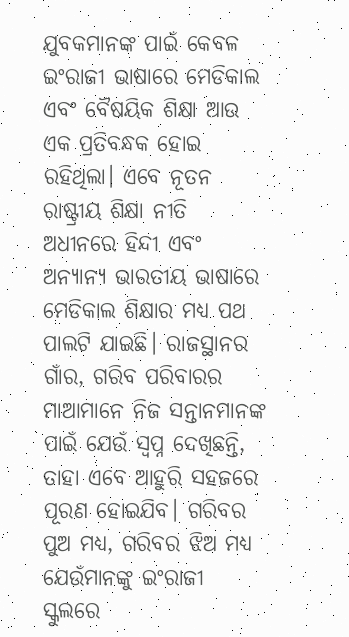ଯୁବକମାନଙ୍କ ପାଇଁ କେବଳ ଇଂରାଜୀ ଭାଷାରେ ମେଡିକାଲ ଏବଂ ବୈଷୟିକ ଶିକ୍ଷା ଆଉ ଏକ ପ୍ରତିବନ୍ଧକ ହୋଇ ରହିଥିଲା। ଏବେ ନୂତନ ରାଷ୍ଟ୍ରୀୟ ଶିକ୍ଷା ନୀତି ଅଧୀନରେ ହିନ୍ଦୀ ଏବଂ ଅନ୍ୟାନ୍ୟ ଭାରତୀୟ ଭାଷାରେ ମେଡିକାଲ ଶିକ୍ଷାର ମଧ୍ୟ ପଥ ପାଲଟି ଯାଇଛି। ରାଜସ୍ଥାନର ଗାଁର, ଗରିବ ପରିବାରର ମାଆମାନେ ନିଜ ସନ୍ତାନମାନଙ୍କ ପାଇଁ ଯେଉଁ ସ୍ୱପ୍ନ ଦେଖିଛନ୍ତି, ତାହା ଏବେ ଆହୁରି ସହଜରେ ପୂରଣ ହୋଇଯିବ। ଗରିବର ପୁଅ ମଧ୍ୟ, ଗରିବର ଝିଅ ମଧ୍ୟ ଯେଉଁମାନଙ୍କୁ ଇଂରାଜୀ ସ୍କୁଲରେ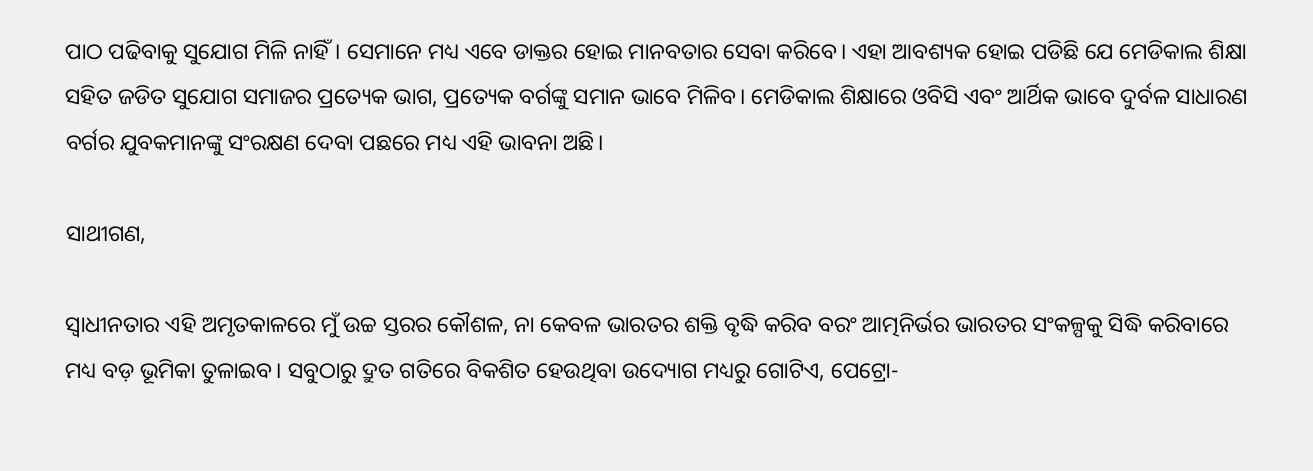ପାଠ ପଢିବାକୁ ସୁଯୋଗ ମିଳି ନାହିଁ। ସେମାନେ ମଧ୍ୟ ଏବେ ଡାକ୍ତର ହୋଇ ମାନବତାର ସେବା କରିବେ। ଏହା ଆବଶ୍ୟକ ହୋଇ ପଡିଛି ଯେ ମେଡିକାଲ ଶିକ୍ଷା ସହିତ ଜଡିତ ସୁଯୋଗ ସମାଜର ପ୍ରତ୍ୟେକ ଭାଗ, ପ୍ରତ୍ୟେକ ବର୍ଗଙ୍କୁ ସମାନ ଭାବେ ମିଳିବ। ମେଡିକାଲ ଶିକ୍ଷାରେ ଓବିସି ଏବଂ ଆର୍ଥିକ ଭାବେ ଦୁର୍ବଳ ସାଧାରଣ ବର୍ଗର ଯୁବକମାନଙ୍କୁ ସଂରକ୍ଷଣ ଦେବା ପଛରେ ମଧ୍ୟ ଏହି ଭାବନା ଅଛି।

ସାଥୀଗଣ,

ସ୍ୱାଧୀନତାର ଏହି ଅମୃତକାଳରେ ମୁଁ ଉଚ୍ଚ ସ୍ତରର କୌଶଳ, ନା କେବଳ ଭାରତର ଶକ୍ତି ବୃଦ୍ଧି କରିବ ବରଂ ଆତ୍ମନିର୍ଭର ଭାରତର ସଂକଳ୍ପକୁ ସିଦ୍ଧି କରିବାରେ ମଧ୍ୟ ବଡ଼ ଭୂମିକା ତୁଳାଇବ। ସବୁଠାରୁ ଦ୍ରୁତ ଗତିରେ ବିକଶିତ ହେଉଥିବା ଉଦ୍ୟୋଗ ମଧ୍ୟରୁ ଗୋଟିଏ, ପେଟ୍ରୋ-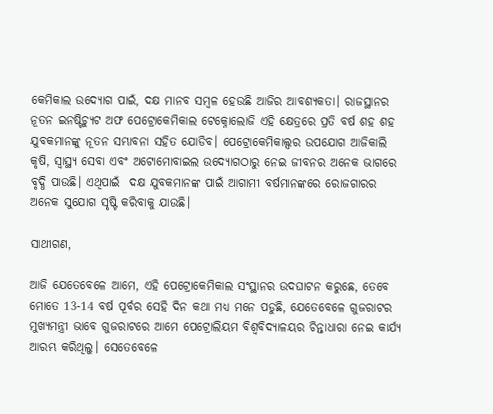କେମିକାଲ ଉଦ୍ୟୋଗ ପାଇଁ, ଦକ୍ଷ ମାନବ ସମ୍ବଳ ହେଉଛି ଆଜିର ଆବଶ୍ୟକତା। ରାଜସ୍ଥାନର ନୂତନ ଇନଷ୍ଟିଚ୍ୟୁଟ ଅଫ ପେଟ୍ରୋକେମିକାଲ ଟେକ୍ନୋଲୋଜି ଏହି କ୍ଷେତ୍ରରେ ପ୍ରତି ବର୍ଷ ଶହ ଶହ ଯୁବକମାନଙ୍କୁ ନୂତନ ସମ୍ଭାବନା ସହିତ ଯୋଡିବ। ପେଟ୍ରୋକେମିକାଲ୍ସର ଉପଯୋଗ ଆଜିକାଲି କୃଷି, ସ୍ୱାସ୍ଥ୍ୟ ସେବା ଏବଂ ଅଟୋମୋବାଇଲ ଉଦ୍ୟୋଗଠାରୁ ନେଇ ଜୀବନର ଅନେକ ଭାଗରେ ବୃଦ୍ଧି ପାଉଛି। ଏଥିପାଇଁ  ଦକ୍ଷ ଯୁବକମାନଙ୍କ ପାଇଁ ଆଗାମୀ ବର୍ଷମାନଙ୍କରେ ରୋଜଗାରର ଅନେକ ସୁଯୋଗ ସୃଷ୍ଟି କରିବାକୁ ଯାଉଛି।

ସାଥୀଗଣ,

ଆଜି ଯେତେବେଳେ ଆମେ, ଏହି ପେଟ୍ରୋକେମିକାଲ ସଂସ୍ଥାନର ଉଦଘାଟନ କରୁଛେ, ତେବେ ମୋତେ 13-14 ବର୍ଷ ପୂର୍ବର ସେହି ଦିନ କଥା ମଧ୍ୟ ମନେ ପଡୁଛି, ଯେତେବେଳେ ଗୁଜରାଟର ମୁଖ୍ୟମନ୍ତ୍ରୀ ଭାବେ ଗୁଜରାଟରେ ଆମେ ପେଟ୍ରୋଲିୟମ ବିଶ୍ୱବିଦ୍ୟାଳୟର ଚିନ୍ତାଧାରା ନେଇ କାର୍ଯ୍ୟ ଆରମ୍ଭ କରିଥିଲୁ। ସେତେବେଳେ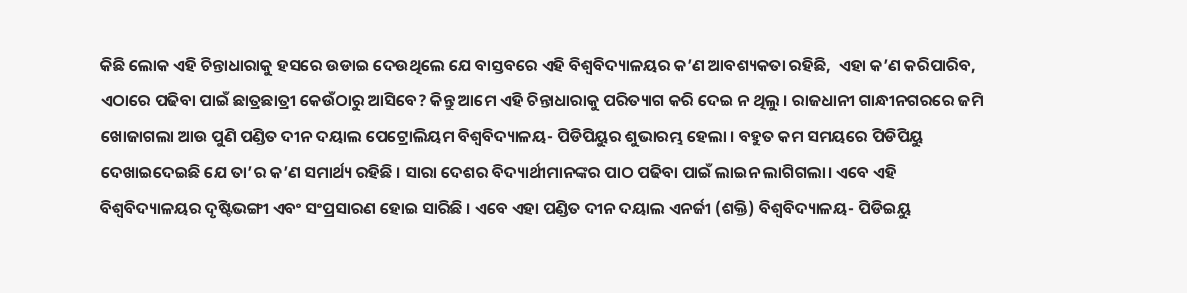କିଛି ଲୋକ ଏହି ଚିନ୍ତାଧାରାକୁ ହସରେ ଉଡାଇ ଦେଉଥିଲେ ଯେ ବାସ୍ତବରେ ଏହି ବିଶ୍ୱବିଦ୍ୟାଳୟର କ’ଣ ଆବଶ୍ୟକତା ରହିଛି,  ଏହା କ’ଣ କରିପାରିବ, ଏଠାରେ ପଢିବା ପାଇଁ ଛାତ୍ରଛାତ୍ରୀ କେଉଁଠାରୁ ଆସିବେ? କିନ୍ତୁ ଆମେ ଏହି ଚିନ୍ତାଧାରାକୁ ପରିତ୍ୟାଗ କରି ଦେଇ ନ ଥିଲୁ । ରାଜଧାନୀ ଗାନ୍ଧୀନଗରରେ ଜମି ଖୋଜାଗଲା ଆଉ ପୁଣି ପଣ୍ଡିତ ଦୀନ ଦୟାଲ ପେଟ୍ରୋଲିୟମ ବିଶ୍ୱବିଦ୍ୟାଳୟ- ପିଡିପିୟୁର ଶୁଭାରମ୍ଭ ହେଲା । ବହୁତ କମ ସମୟରେ ପିଡିପିୟୁ ଦେଖାଇଦେଇଛି ଯେ ତା’ର କ’ଣ ସମାର୍ଥ୍ୟ ରହିଛି । ସାରା ଦେଶର ବିଦ୍ୟାର୍ଥୀମାନଙ୍କର ପାଠ ପଢିବା ପାଇଁ ଲାଇନ ଲାଗିଗଲା। ଏବେ ଏହି ବିଶ୍ୱବିଦ୍ୟାଳୟର ଦୃଷ୍ଟିଭଙ୍ଗୀ ଏବଂ ସଂପ୍ରସାରଣ ହୋଇ ସାରିଛି । ଏବେ ଏହା ପଣ୍ଡିତ ଦୀନ ଦୟାଲ ଏନର୍ଜୀ (ଶକ୍ତି) ବିଶ୍ୱବିଦ୍ୟାଳୟ- ପିଡିଇୟୁ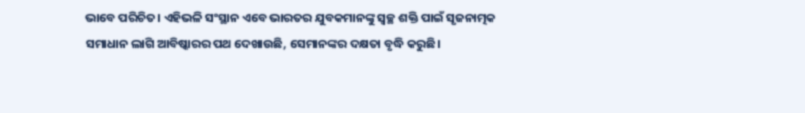ଭାବେ ପରିଚିତ। ଏହିଭଳି ସଂସ୍ଥାନ ଏବେ ଭାରତର ଯୁବକମାନଙ୍କୁ ସ୍ୱଚ୍ଛ ଶକ୍ତି ପାଇଁ ସୃଜନାତ୍ମକ ସମାଧାନ ଲାଗି ଆବିଷ୍କାରର ପଥ ଦେଖାଉଛି, ସେମାନଙ୍କର ଦକ୍ଷତା ବୃଦ୍ଧି କରୁଛି।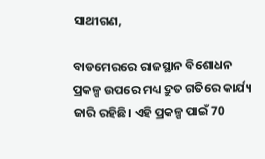ସାଥୀଗଣ,

ବାଡମେରରେ ରାଜସ୍ଥାନ ବିଶୋଧନ ପ୍ରକଳ୍ପ ଉପରେ ମଧ୍ୟ ଦ୍ରୁତ ଗତିରେ କାର୍ଯ୍ୟ ଜାରି ରହିଛି। ଏହି ପ୍ରକଳ୍ପ ପାଇଁ 70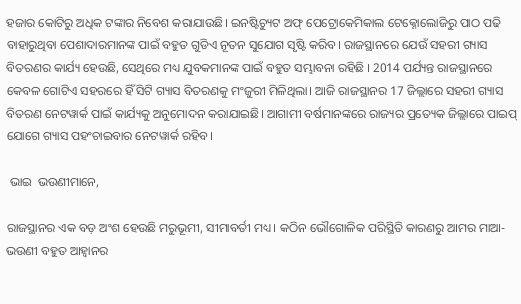ହଜାର କୋଟିରୁ ଅଧିକ ଟଙ୍କାର ନିବେଶ କରାଯାଉଛି। ଇନଷ୍ଟିଚ୍ୟୁଟ ଅଫ୍ ପେଟ୍ରୋକେମିକାଲ ଟେକ୍ନୋଲୋଜିରୁ ପାଠ ପଢି ବାହାରୁଥିବା ପେଶାଦାରମାନଙ୍କ ପାଇଁ ବହୁତ ଗୁଡିଏ ନୂତନ ସୁଯୋଗ ସୃଷ୍ଟି କରିବ। ରାଜସ୍ଥାନରେ ଯେଉଁ ସହରୀ ଗ୍ୟାସ ବିତରଣର କାର୍ଯ୍ୟ ହେଉଛି, ସେଥିରେ ମଧ୍ୟ ଯୁବକମାନଙ୍କ ପାଇଁ ବହୁତ ସମ୍ଭାବନା ରହିଛି । 2014 ପର୍ଯ୍ୟନ୍ତ ରାଜସ୍ଥାନରେ କେବଳ ଗୋଟିଏ ସହରରେ ହିଁ ସିଟି ଗ୍ୟାସ ବିତରଣକୁ ମଂଜୁରୀ ମିଳିଥିଲା। ଆଜି ରାଜସ୍ଥାନର 17 ଜିଲ୍ଲାରେ ସହରୀ ଗ୍ୟାସ ବିତରଣ ନେଟୱାର୍କ ପାଇଁ କାର୍ଯ୍ୟକୁ ଅନୁମୋଦନ କରାଯାଇଛି। ଆଗାମୀ ବର୍ଷମାନଙ୍କରେ ରାଜ୍ୟର ପ୍ରତ୍ୟେକ ଜିଲ୍ଲାରେ ପାଇପ୍ ଯୋଗେ ଗ୍ୟାସ ପହଂଚାଇବାର ନେଟୱାର୍କ ରହିବ।

 ଭାଇ  ଭଉଣୀମାନେ,

ରାଜସ୍ଥାନର ଏକ ବଡ଼ ଅଂଶ ହେଉଛି ମରୁଭୂମୀ, ସୀମାବର୍ତୀ ମଧ୍ୟ। କଠିନ ଭୌଗୋଳିକ ପରିସ୍ଥିତି କାରଣରୁ ଆମର ମାଆ- ଭଉଣୀ ବହୁତ ଆହ୍ୱାନର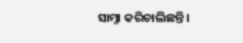ସାମ୍ନା କରିଚାଲିଛନ୍ତି।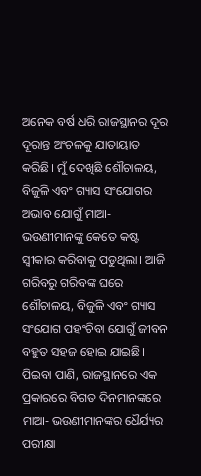ଅନେକ ବର୍ଷ ଧରି ରାଜସ୍ଥାନର ଦୂର ଦୂରାନ୍ତ ଅଂଚଳକୁ ଯାତାୟାତ କରିଛି। ମୁଁ ଦେଖିଛି ଶୌଚାଳୟ, ବିଜୁଳି ଏବଂ ଗ୍ୟାସ ସଂଯୋଗର ଅଭାବ ଯୋଗୁଁ ମାଆ- ଭଉଣୀମାନଙ୍କୁ କେତେ କଷ୍ଟ ସ୍ୱୀକାର କରିବାକୁ ପଡୁଥିଲା। ଆଜି ଗରିବରୁ ଗରିବଙ୍କ ଘରେ ଶୌଚାଳୟ, ବିଜୁଳି ଏବଂ ଗ୍ୟାସ ସଂଯୋଗ ପହଂଚିବା ଯୋଗୁଁ ଜୀବନ ବହୁତ ସହଜ ହୋଇ ଯାଇଛି। ପିଇବା ପାଣି, ରାଜସ୍ଥାନରେ ଏକ ପ୍ରକାରରେ ବିଗତ ଦିନମାନଙ୍କରେ ମାଆ- ଭଉଣୀମାନଙ୍କର ଧୈର୍ଯ୍ୟର ପରୀକ୍ଷା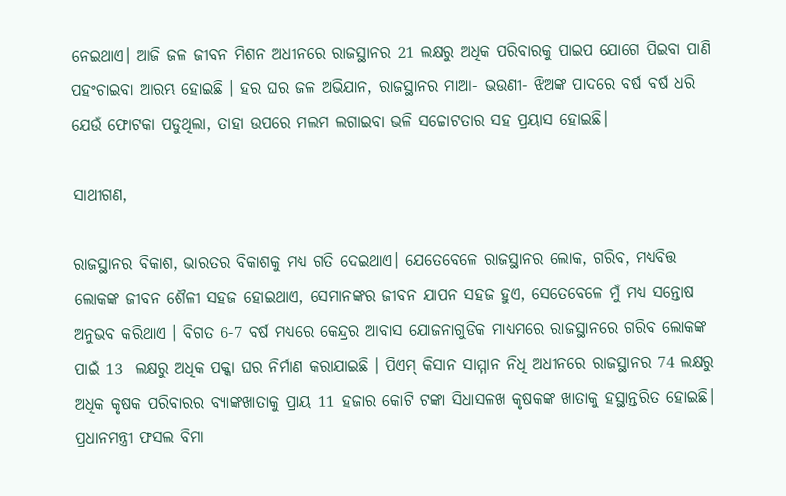ନେଇଥାଏ। ଆଜି ଜଳ ଜୀବନ ମିଶନ ଅଧୀନରେ ରାଜସ୍ଥାନର 21 ଲକ୍ଷରୁ ଅଧିକ ପରିବାରକୁ ପାଇପ ଯୋଗେ ପିଇବା ପାଣି ପହଂଚାଇବା ଆରମ୍ଭ ହୋଇଛି । ହର ଘର ଜଳ ଅଭିଯାନ, ରାଜସ୍ଥାନର ମାଆ- ଭଉଣୀ- ଝିଅଙ୍କ ପାଦରେ ବର୍ଷ ବର୍ଷ ଧରି ଯେଉଁ ଫୋଟକା ପଡୁଥିଲା, ତାହା ଉପରେ ମଲମ ଲଗାଇବା ଭଳି ସଚ୍ଚୋଟତାର ସହ ପ୍ରୟାସ ହୋଇଛି।

ସାଥୀଗଣ,

ରାଜସ୍ଥାନର ବିକାଶ, ଭାରତର ବିକାଶକୁ ମଧ୍ୟ ଗତି ଦେଇଥାଏ। ଯେତେବେଳେ ରାଜସ୍ଥାନର ଲୋକ, ଗରିବ, ମଧ୍ୟବିତ୍ତ ଲୋକଙ୍କ ଜୀବନ ଶୈଳୀ ସହଜ ହୋଇଥାଏ, ସେମାନଙ୍କର ଜୀବନ ଯାପନ ସହଜ ହୁଏ, ସେତେବେଳେ ମୁଁ ମଧ୍ୟ ସନ୍ତୋଷ ଅନୁଭବ କରିଥାଏ । ବିଗତ 6-7 ବର୍ଷ ମଧ୍ୟରେ କେନ୍ଦ୍ରର ଆବାସ ଯୋଜନାଗୁଡିକ ମାଧ୍ୟମରେ ରାଜସ୍ଥାନରେ ଗରିବ ଲୋକଙ୍କ ପାଇଁ 13  ଲକ୍ଷରୁ ଅଧିକ ପକ୍କା ଘର ନିର୍ମାଣ କରାଯାଇଛି । ପିଏମ୍ କିସାନ ସାମ୍ମାନ ନିଧି ଅଧୀନରେ ରାଜସ୍ଥାନର 74 ଲକ୍ଷରୁ ଅଧିକ କୃଷକ ପରିବାରର ବ୍ୟାଙ୍କଖାତାକୁ ପ୍ରାୟ 11 ହଜାର କୋଟି ଟଙ୍କା ସିଧାସଳଖ କୃଷକଙ୍କ ଖାତାକୁ ହସ୍ଥାନ୍ତରିତ ହୋଇଛି। ପ୍ରଧାନମନ୍ତ୍ରୀ ଫସଲ ବିମା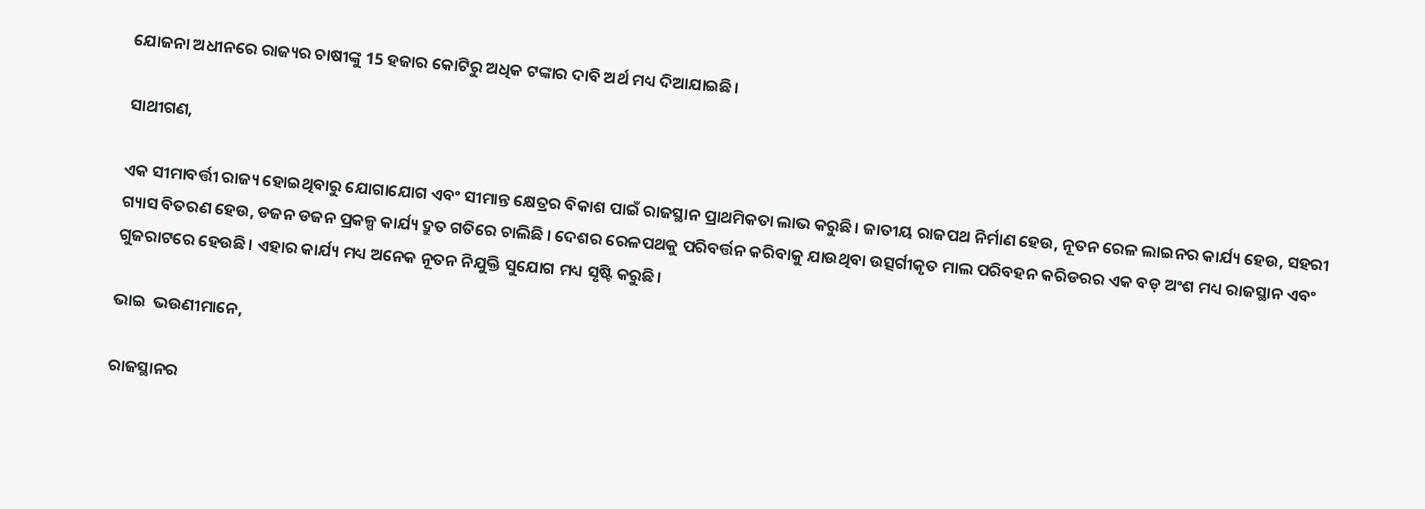ଯୋଜନା ଅଧୀନରେ ରାଜ୍ୟର ଚାଷୀଙ୍କୁ 15 ହଜାର କୋଟିରୁ ଅଧିକ ଟଙ୍କାର ଦାବି ଅର୍ଥ ମଧ୍ୟ ଦିଆଯାଇଛି।

ସାଥୀଗଣ,

ଏକ ସୀମାବର୍ତ୍ତୀ ରାଜ୍ୟ ହୋଇଥିବାରୁ ଯୋଗାଯୋଗ ଏବଂ ସୀମାନ୍ତ କ୍ଷେତ୍ରର ବିକାଶ ପାଇଁ ରାଜସ୍ଥାନ ପ୍ରାଥମିକତା ଲାଭ କରୁଛି। ଜାତୀୟ ରାଜପଥ ନିର୍ମାଣ ହେଉ, ନୂତନ ରେଳ ଲାଇନର କାର୍ଯ୍ୟ ହେଉ, ସହରୀ ଗ୍ୟାସ ବିତରଣ ହେଉ, ଡଜନ ଡଜନ ପ୍ରକଳ୍ପ କାର୍ଯ୍ୟ ଦ୍ରୁତ ଗତିରେ ଚାଲିଛି । ଦେଶର ରେଳପଥକୁ ପରିବର୍ତ୍ତନ କରିବାକୁ ଯାଉଥିବା ଉତ୍ସର୍ଗୀକୃତ ମାଲ ପରିବହନ କରିଡରର ଏକ ବଡ଼ ଅଂଶ ମଧ୍ୟ ରାଜସ୍ଥାନ ଏବଂ ଗୁଜରାଟରେ ହେଉଛି। ଏହାର କାର୍ଯ୍ୟ ମଧ୍ୟ ଅନେକ ନୂତନ ନିଯୁକ୍ତି ସୁଯୋଗ ମଧ୍ୟ ସୃଷ୍ଟି କରୁଛି।

ଭାଇ  ଭଉଣୀମାନେ,

ରାଜସ୍ଥାନର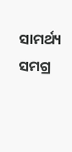ସାମର୍ଥ୍ୟ ସମଗ୍ର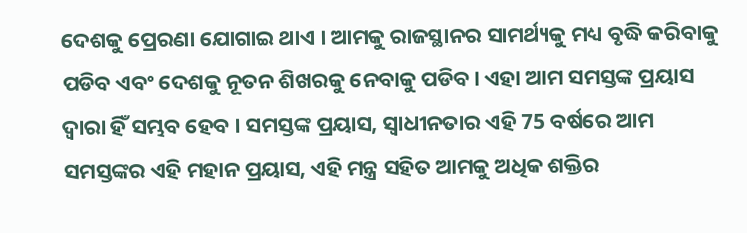ଦେଶକୁ ପ୍ରେରଣା ଯୋଗାଇ ଥାଏ । ଆମକୁ ରାଜସ୍ଥାନର ସାମର୍ଥ୍ୟକୁ ମଧ୍ୟ ବୃଦ୍ଧି କରିବାକୁ ପଡିବ ଏବଂ ଦେଶକୁ ନୂତନ ଶିଖରକୁ ନେବାକୁ ପଡିବ। ଏହା ଆମ ସମସ୍ତଙ୍କ ପ୍ରୟାସ ଦ୍ୱାରା ହିଁ ସମ୍ଭବ ହେବ । ସମସ୍ତଙ୍କ ପ୍ରୟାସ, ସ୍ୱାଧୀନତାର ଏହି 75 ବର୍ଷରେ ଆମ ସମସ୍ତଙ୍କର ଏହି ମହାନ ପ୍ରୟାସ, ଏହି ମନ୍ତ୍ର ସହିତ ଆମକୁ ଅଧିକ ଶକ୍ତିର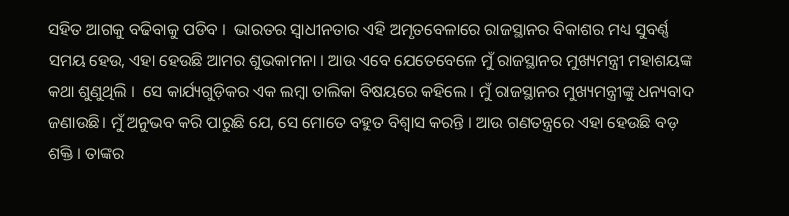ସହିତ ଆଗକୁ ବଢିବାକୁ ପଡିବ ।  ଭାରତର ସ୍ବାଧୀନତାର ଏହି ଅମୃତବେଳାରେ ରାଜସ୍ଥାନର ବିକାଶର ମଧ୍ୟ ସୁବର୍ଣ୍ଣ ସମୟ ହେଉ, ଏହା ହେଉଛି ଆମର ଶୁଭକାମନା । ଆଉ ଏବେ ଯେତେବେଳେ ମୁଁ ରାଜସ୍ଥାନର ମୁଖ୍ୟମନ୍ତ୍ରୀ ମହାଶୟଙ୍କ କଥା ଶୁଣୁଥିଲି ।  ସେ କାର୍ଯ୍ୟଗୁଡ଼ିକର ଏକ ଲମ୍ବା ତାଲିକା ବିଷୟରେ କହିଲେ । ମୁଁ ରାଜସ୍ଥାନର ମୁଖ୍ୟମନ୍ତ୍ରୀଙ୍କୁ ଧନ୍ୟବାଦ ଜଣାଉଛି। ମୁଁ ଅନୁଭବ କରି ପାରୁଛି ଯେ, ସେ ମୋତେ ବହୁତ ବିଶ୍ୱାସ କରନ୍ତି । ଆଉ ଗଣତନ୍ତ୍ରରେ ଏହା ହେଉଛି ବଡ଼ ଶକ୍ତି । ତାଙ୍କର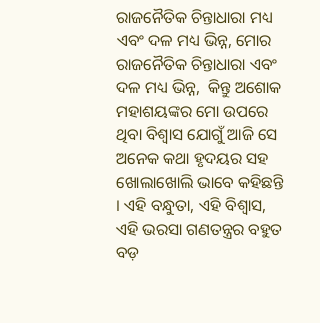ରାଜନୈତିକ ଚିନ୍ତାଧାରା ମଧ୍ୟ ଏବଂ ଦଳ ମଧ୍ୟ ଭିନ୍ନ, ମୋର ରାଜନୈତିକ ଚିନ୍ତାଧାରା ଏବଂ ଦଳ ମଧ୍ୟ ଭିନ୍ନ,  କିନ୍ତୁ ଅଶୋକ ମହାଶୟଙ୍କର ମୋ ଉପରେ ଥିବା ବିଶ୍ୱାସ ଯୋଗୁଁ ଆଜି ସେ ଅନେକ କଥା ହୃଦୟର ସହ ଖୋଲାଖୋଲି ଭାବେ କହିଛନ୍ତି । ଏହି ବନ୍ଧୁତା, ଏହି ବିଶ୍ୱାସ, ଏହି ଭରସା ଗଣତନ୍ତ୍ରର ବହୁତ ବଡ଼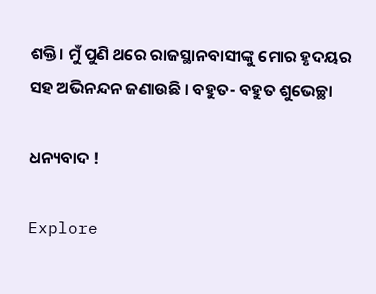ଶକ୍ତି। ମୁଁ ପୁଣି ଥରେ ରାଜସ୍ଥାନବାସୀଙ୍କୁ ମୋର ହୃଦୟର ସହ ଅଭିନନ୍ଦନ ଜଣାଉଛି । ବହୁତ- ବହୁତ ଶୁଭେଚ୍ଛା

ଧନ୍ୟବାଦ !

Explore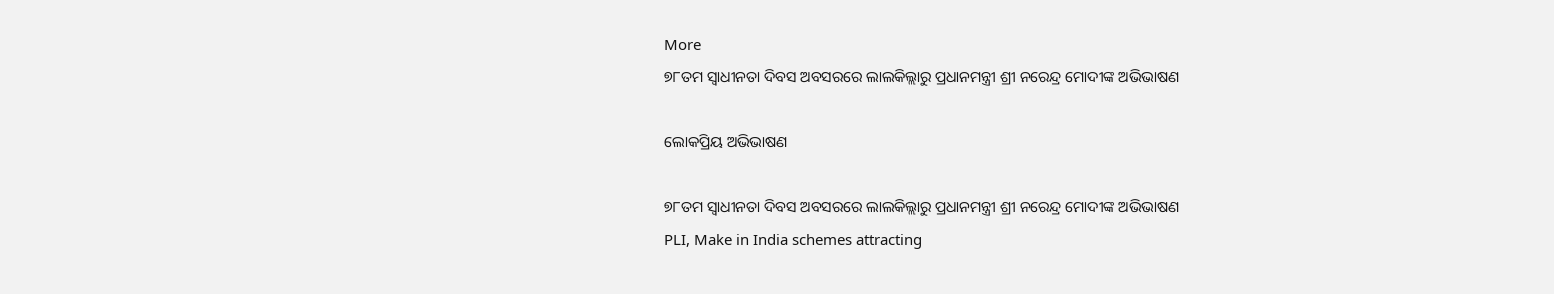More
୭୮ତମ ସ୍ୱାଧୀନତା ଦିବସ ଅବସରରେ ଲାଲକିଲ୍ଲାରୁ ପ୍ରଧାନମନ୍ତ୍ରୀ ଶ୍ରୀ ନରେନ୍ଦ୍ର ମୋଦୀଙ୍କ ଅଭିଭାଷଣ

ଲୋକପ୍ରିୟ ଅଭିଭାଷଣ

୭୮ତମ ସ୍ୱାଧୀନତା ଦିବସ ଅବସରରେ ଲାଲକିଲ୍ଲାରୁ ପ୍ରଧାନମନ୍ତ୍ରୀ ଶ୍ରୀ ନରେନ୍ଦ୍ର ମୋଦୀଙ୍କ ଅଭିଭାଷଣ
PLI, Make in India schemes attracting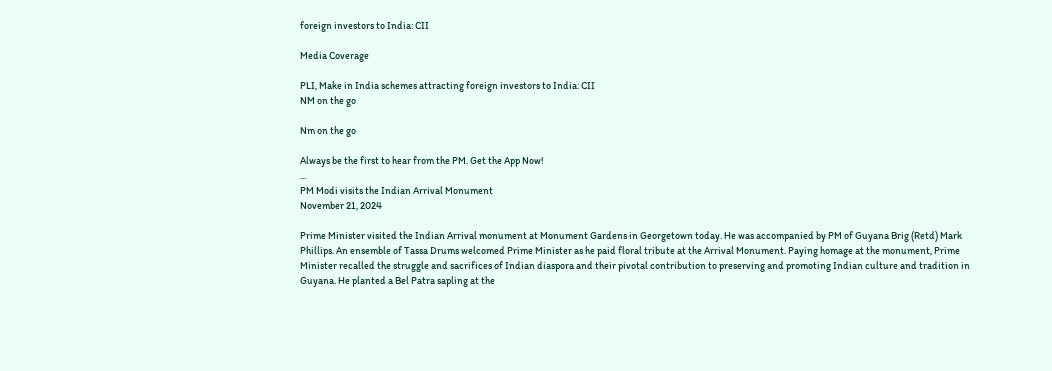foreign investors to India: CII

Media Coverage

PLI, Make in India schemes attracting foreign investors to India: CII
NM on the go

Nm on the go

Always be the first to hear from the PM. Get the App Now!
...
PM Modi visits the Indian Arrival Monument
November 21, 2024

Prime Minister visited the Indian Arrival monument at Monument Gardens in Georgetown today. He was accompanied by PM of Guyana Brig (Retd) Mark Phillips. An ensemble of Tassa Drums welcomed Prime Minister as he paid floral tribute at the Arrival Monument. Paying homage at the monument, Prime Minister recalled the struggle and sacrifices of Indian diaspora and their pivotal contribution to preserving and promoting Indian culture and tradition in Guyana. He planted a Bel Patra sapling at the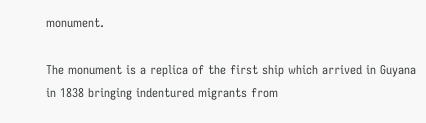monument.

The monument is a replica of the first ship which arrived in Guyana in 1838 bringing indentured migrants from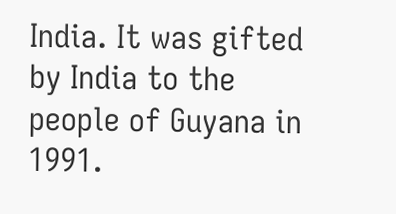India. It was gifted by India to the people of Guyana in 1991.